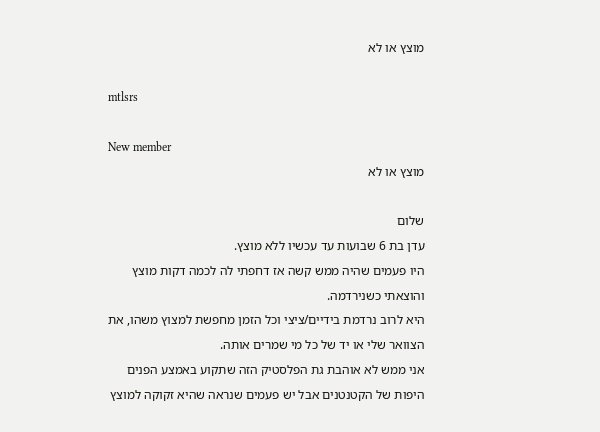מוצץ או לא

mtlsrs

New member
מוצץ או לא

שלום
עדן בת 6 שבועות עד עכשיו ללא מוצץ.
היו פעמים שהיה ממש קשה אז דחפתי לה לכמה דקות מוצץ והוצאתי כשנירדמה.
היא לרוב נרדמת בידיים/ציצי וכל הזמן מחפשת למצוץ משהו, את הצוואר שלי או יד של כל מי שמרים אותה.
אני ממש לא אוהבת גת הפלסטיק הזה שתקוע באמצע הפנים היפות של הקטנטנים אבל יש פעמים שנראה שהיא זקוקה למוצץ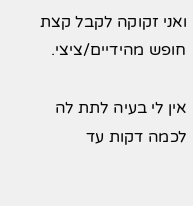ואני זקוקה לקבל קצת חופש מהידיים/ציצי.

אין לי בעיה לתת לה לכמה דקות עד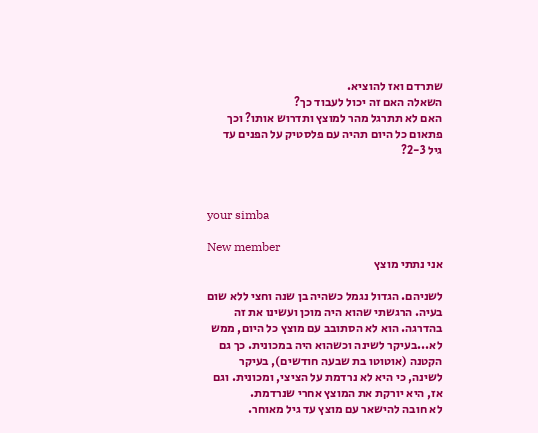שתרדם ואז להוציא.
השאלה האם זה יכול לעבוד כך?
האם לא תתרגל מהר למוצץ ותדרוש אותו? וכך פתאום כל היום תהיה עם פלסטיק על הפנים עד גיל 2-3?



your simba

New member
אני נתתי מוצץ

לשניהם. הגדול נגמל כשהיה בן שנה וחצי ללא שום בעיה. הרגשתי שהוא היה מוכן ועשינו את זה בהדרגה. הוא לא הסתובב עם מוצץ כל היום, ממש לא...בעיקר לשינה וכשהוא היה במכונית. כך גם הקטנה (אוטוטו בת שבעה חודשים), בעיקר לשינה, כי היא לא נרדמת על הציצי, ומכונית. וגם אז, היא יורקת את המוצץ אחרי שנרדמת.
לא חובה להישאר עם מוצץ עד גיל מאוחר.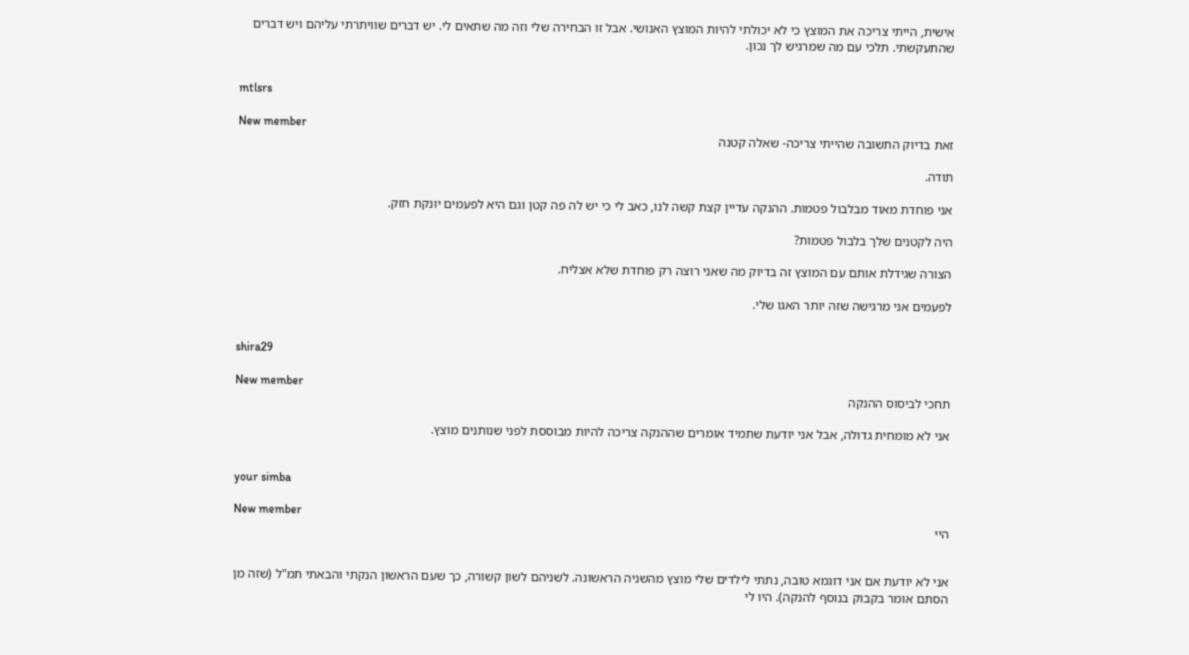אישית, הייתי צריכה את המוצץ כי לא יכולתי להיות המוצץ האנושי. אבל זו הבחירה שלי וזה מה שתאים לי. יש דברים שוויתרתי עליהם ויש דברים שהתעקשתי. תלכי עם מה שמרגיש לך נכון.


mtlsrs

New member
זאת בדיוק התשובה שהייתי צריכה- שאלה קטנה

תודה.

אני פוחדת מאוד מבלבול פטמות. ההנקה עדיין קצת קשה לנו, כאב לי כי יש לה פה קטן וגם היא לפעמים יונקת חזק.

היה לקטנים שלך בלבול פטמות?

הצורה שגידלת אותם עם המוצץ זה בדיוק מה שאני רוצה רק פוחדת שלא אצליח.

לפעמים אני מרגישה שזה יותר האגו שלי.


shira29

New member
תחכי לביסוס ההנקה

אני לא מומחית גדולה, אבל אני יודעת שתמיד אומרים שההנקה צריכה להיות מבוססת לפני שנותנים מוצץ.


your simba

New member
היי


אני לא יודעת אם אני דוגמא טובה, נתתי לילדים שלי מוצץ מהשניה הראשונה. לשניהם לשון קשורה, כך שעם הראשון הנקתי והבאתי תמ"ל (שזה מן הסתם אומר בקבוק בנוסף להנקה). היו לי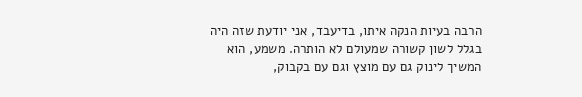הרבה בעיות הנקה איתו, בדיעבד, אני יודעת שזה היה בגלל לשון קשורה שמעולם לא הותרה. משמע, הוא המשיך לינוק גם עם מוצץ וגם עם בקבוק,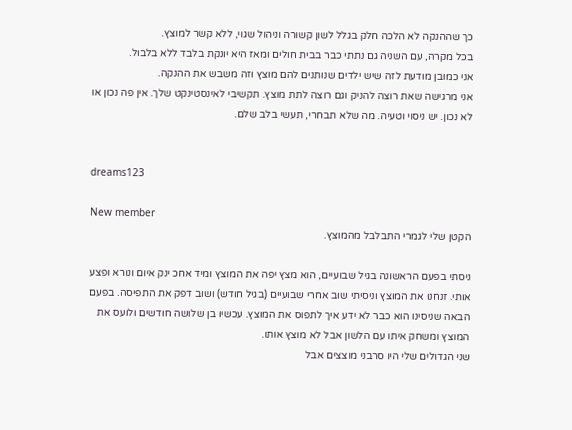כך שההנקה לא הלכה חלק בגלל לשון קשורה וניהול שגוי, ללא קשר למוצץ.
בכל מקרה, עם השניה גם נתתי כבר בבית חולים ומאז היא יונקת בלבד ללא בלבול.
אני כמובן מודעת לזה שיש ילדים שנותנים להם מוצץ וזה משבש את ההנקה.
אני מרגישה שאת רוצה להניק וגם רוצה לתת מוצץ. תקשיבי לאינסטינקט שלך. אין פה נכון או לא נכון. יש ניסוי וטעיה. מה שלא תבחרי, תעשי בלב שלם.


dreams123

New member
הקטן שלי לגמרי התבלבל מהמוצץ.

ניסתי בפעם הראשונה בגיל שבועיים, הוא מצץ יפה את המוצץ ומיד אחכ ינק איום ונורא ופצע אותי. זנחנו את המוצץ וניסיתי שוב אחרי שבועיים (בגיל חודש) ושוב דפק את התפיסה. בפעם הבאה שניסינו הוא כבר לא ידע איך לתפוס את המוצץ. עכשיו בן שלושה חודשים ולועס את המוצץ ומשחק איתו עם הלשון אבל לא מוצץ אותו.
שני הגדולים שלי היו סרבני מוצצים אבל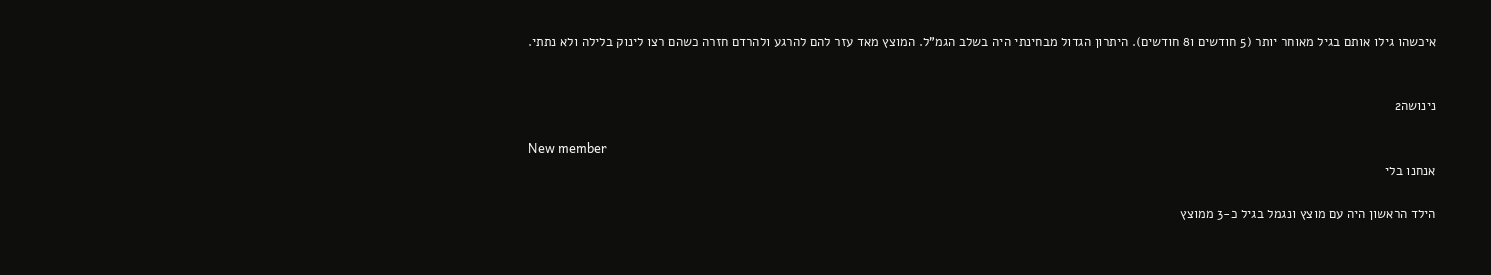איכשהו גילו אותם בגיל מאוחר יותר (5 חודשים ו8 חודשים). היתרון הגדול מבחינתי היה בשלב הגמ"ל. המוצץ מאד עזר להם להרגע ולהרדם חזרה כשהם רצו לינוק בלילה ולא נתתי.


נינושה2

New member
אנחנו בלי

הילד הראשון היה עם מוצץ ונגמל בגיל כ-3 ממוצץ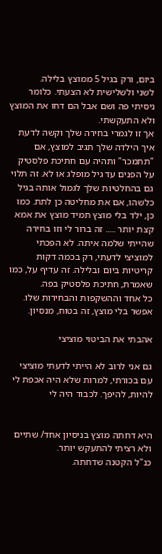ביום, ורק בגיל 5 ממוצץ בלילה.
לשני ולשלישית לא הצעתי. כלומר ניסיתי פה ושם אבל הם דחו את המוצץ ולא התעקשתי.
אך זו לגמרי בחירה שלך וקשה לדעת איך הילדה שלך תגיב למוצץ, אם "תתמכר" ותהיה עם חתיכת פלסטיק על הפנים עד גיל מופלג או לא. זה תלוי גם בהחלטיות שלך לגמול אותה בגיל כלשהו, אם את מחליטה כן לתת. כמו כן, ילד בלי מוצץ תמיד מוצץ את אמא קצת יותר ..... זה ברור לי וזו בחירה שהייתי שלמה איתה. לא הפכתי למוציצי לדעתי, רק בכמה דקות קריטיות ביום ובלילה. זה עדיף על, כמו שאמרת, חתיכת פלסטיק בפה.
כל אחד וההשקפות והבחירות שלו. אפשר בלי מוצץ, זה בטוח, מנסיון.

אהבתי את הביטוי מוציצי

גם אני לרוב לא הייתי לדעתי מוציצי עם בכורתי, למרות שלא היה אכפת לי להיות, להיפך. לכבוד היה לי


היא דחתה מוצץ בניסיון אחד/ שתיים ולא רציתי להתעקש יותר.
כנ"ל הקטנה שדחתה.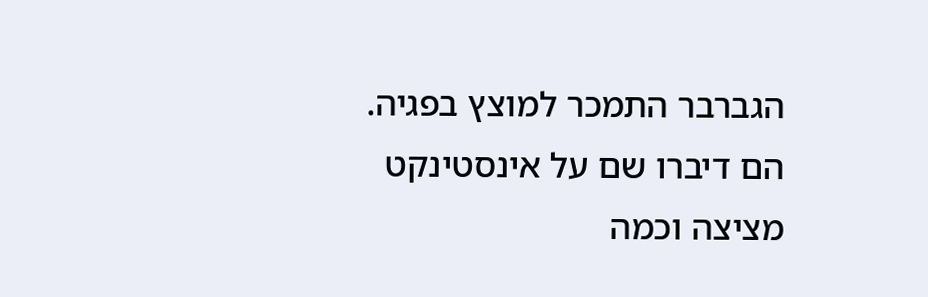הגברבר התמכר למוצץ בפגיה. הם דיברו שם על אינסטינקט מציצה וכמה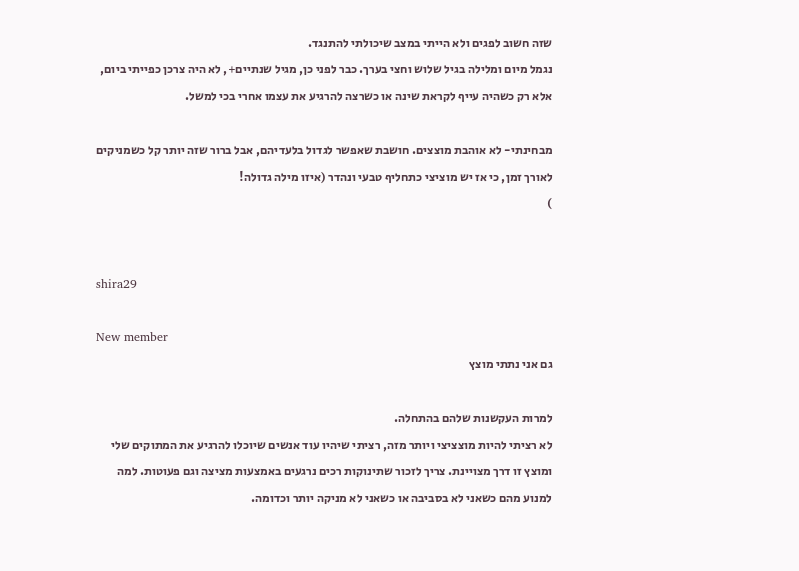שזה חשוב לפגים ולא הייתי במצב שיכולתי להתנגד.
נגמל מיום ומלילה בגיל שלוש וחצי בערך. כבר לפני כן, מגיל שנתיים+, לא היה צרכן כפייתי ביום, אלא רק כשהיה עייף לקראת שינה או כשרצה להרגיע את עצמו אחרי בכי למשל.

מבחינתי- לא אוהבת מוצצים. חושבת שאפשר לגדול בלעדיהם, אבל ברור שזה יותר קל כשמניקים לאורך זמן, כי אז יש מוציצי כתחליף טבעי ונהדר (איזו מילה גדולה!
)


shira29

New member
גם אני נתתי מוצץ

למרות העקשנות שלהם בהתחלה.
לא רציתי להיות מוצציצי ויותר מזה, רציתי שיהיו עוד אנשים שיוכלו להרגיע את המתוקים שלי ומוצץ זו דרך מצויינת. צריך לזכור שתינוקות רכים נרגעים באמצעות מציצה וגם פעוטות. למה למנוע מהם כשאני לא בסביבה או כשאני לא מניקה יותר וכדומה.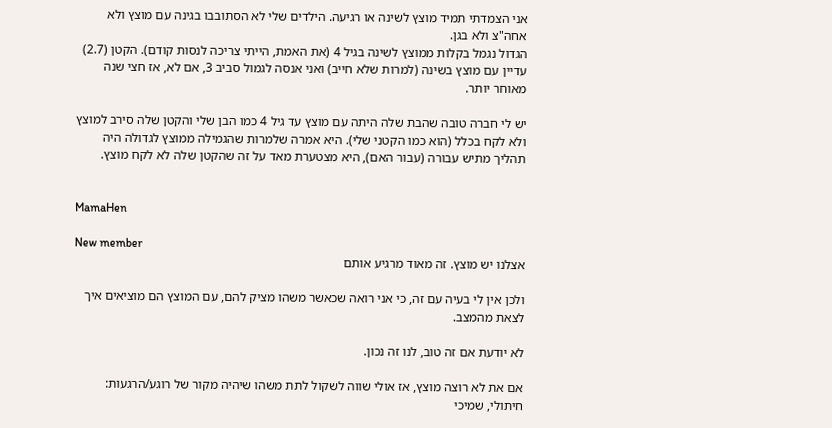אני הצמדתי תמיד מוצץ לשינה או רגיעה. הילדים שלי לא הסתובבו בגינה עם מוצץ ולא אחה"צ ולא בגן.
הגדול נגמל בקלות ממוצץ לשינה בגיל 4 (את האמת, הייתי צריכה לנסות קודם). הקטן (2.7) עדיין עם מוצץ בשינה (למרות שלא חייב) ואני אנסה לגמול סביב 3, אם לא, אז חצי שנה מאוחר יותר.

יש לי חברה טובה שהבת שלה היתה עם מוצץ עד גיל 4 כמו הבן שלי והקטן שלה סירב למוצץ ולא לקח בכלל (הוא כמו הקטני שלי). היא אמרה שלמרות שהגמילה ממוצץ לגדולה היה תהליך מתיש עבורה (עבור האם), היא מצטערת מאד על זה שהקטן שלה לא לקח מוצץ.


MamaHen

New member
אצלנו יש מוצץ. זה מאוד מרגיע אותם

ולכן אין לי בעיה עם זה, כי אני רואה שכאשר משהו מציק להם, עם המוצץ הם מוציאים איך לצאת מהמצב.

לא יודעת אם זה טוב, לנו זה נכון.

אם את לא רוצה מוצץ, אז אולי שווה לשקול לתת משהו שיהיה מקור של רוגע/הרגעות: חיתולי, שמיכי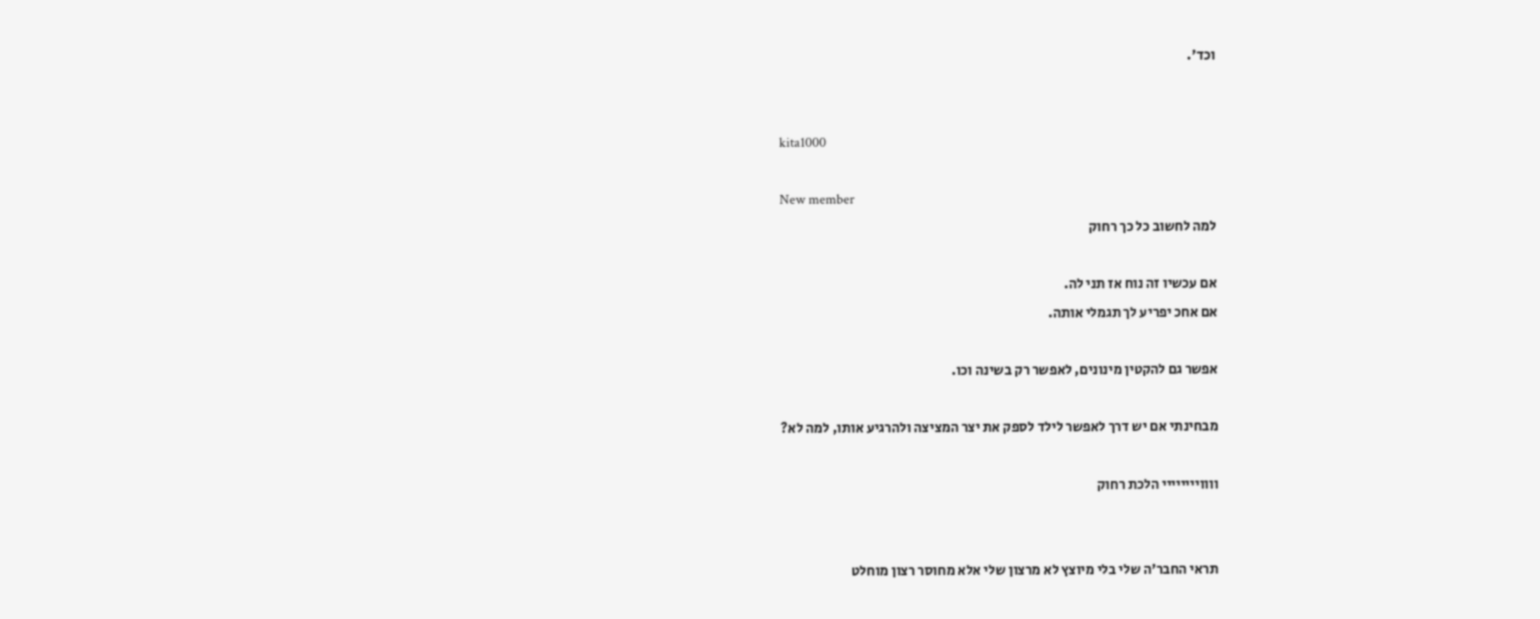וכד'.


kita1000

New member
למה לחשוב כל כך רחוק

אם עכשיו זה נוח אז תני לה.
אם אחכ יפריע לך תגמלי אותה.

אפשר גם להקטין מינונים, לאפשר רק בשינה וכו.

מבחינתי אם יש דרך לאפשר לילד לספק את יצר המציצה ולהרגיע אותו, למה לא?

וווויייייייי הלכת רחוק


תראי החבר'ה שלי בלי מיוצץ לא מרצון שלי אלא מחוסר רצון מוחלט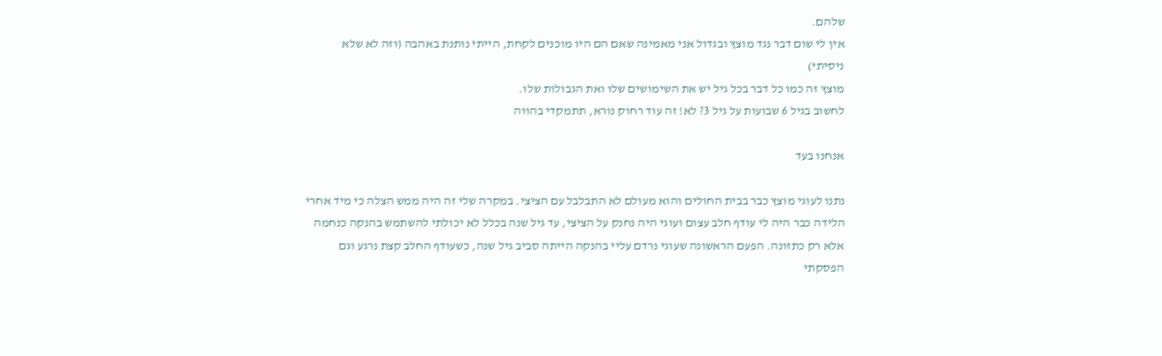שלהם.
אין לי שום דבר נגד מוצץ ובגדול אני מאמינה שאם הם היו מוכנים לקחת, הייתי נותנת באהבה (וזה לא שלא ניסיתי)
מוצץ זה כמו כל דבר בכל גיל יש את השימושים שלו ואת הגבולות שלו.
לחשוב בגיל 6 שבועות על גיל 3? לא! זה עוד רחוק נורא, תתמקדי בהווה

אנחנו בעד

נתנו לעוגי מוצץ כבר בבית החולים והוא מעולם לא התבלבל עם הציצי. במקרה שלי זה היה ממש הצלה כי מיד אחרי הלידה כבר היה לי עודף חלב עצום ועוגי היה נחנק על הציצי, עד גיל שנה בכלל לא יכולתי להשתמש בהנקה כנחמה אלא רק כתזונה. הפעם הראשונה שעוגי נרדם עליי בהנקה הייתה סביב גיל שנה, כשעודף החלב קצת נרגע וגם הפסקתי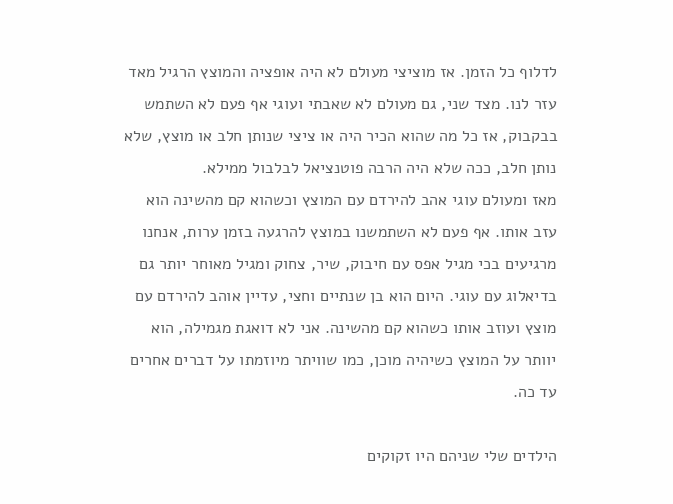לדלוף כל הזמן. אז מוציצי מעולם לא היה אופציה והמוצץ הרגיל מאד עזר לנו. מצד שני, גם מעולם לא שאבתי ועוגי אף פעם לא השתמש בבקבוק, אז כל מה שהוא הכיר היה או ציצי שנותן חלב או מוצץ, שלא נותן חלב, ככה שלא היה הרבה פוטנציאל לבלבול ממילא.
מאז ומעולם עוגי אהב להירדם עם המוצץ וכשהוא קם מהשינה הוא עזב אותו. אף פעם לא השתמשנו במוצץ להרגעה בזמן ערות, אנחנו מרגיעים בכי מגיל אפס עם חיבוק, שיר, צחוק ומגיל מאוחר יותר גם בדיאלוג עם עוגי. היום הוא בן שנתיים וחצי, עדיין אוהב להירדם עם מוצץ ועוזב אותו כשהוא קם מהשינה. אני לא דואגת מגמילה, הוא יוותר על המוצץ כשיהיה מוכן, כמו שוויתר מיוזמתו על דברים אחרים עד כה.

הילדים שלי שניהם היו זקוקים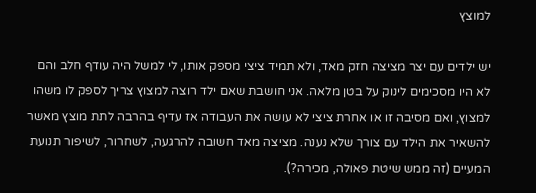למוצץ

יש ילדים עם יצר מציצה חזק מאד, ולא תמיד ציצי מספק אותו, לי למשל היה עודף חלב והם לא היו מסכימים לינוק על בטן מלאה. אני חושבת שאם ילד רוצה למצוץ צריך לספק לו משהו למצוץ, ואם מסיבה זו או אחרת ציצי לא עושה את העבודה אז עדיף בהרבה לתת מוצץ מאשר להשאיר את הילד עם צורך שלא נענה. מציצה מאד חשובה להרגעה, לשחרור, לשיפור תנועת המעיים (זה ממש שיטת פאולה, מכירה?).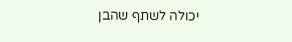יכולה לשתף שהבן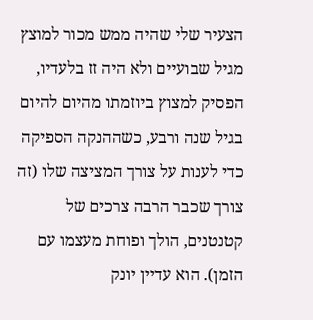הצעיר שלי שהיה ממש מכור למוצץ מגיל שבועיים ולא היה זז בלעדיו, הפסיק למצוץ ביוזמתו מהיום להיום בגיל שנה ורבע, כשההנקה הספיקה כדי לענות על צורך המציצה שלו (זה צורך שכבר הרבה צרכים של קטנטנים, הולך ופוחת מעצמו עם הזמן). הוא עדיין יונק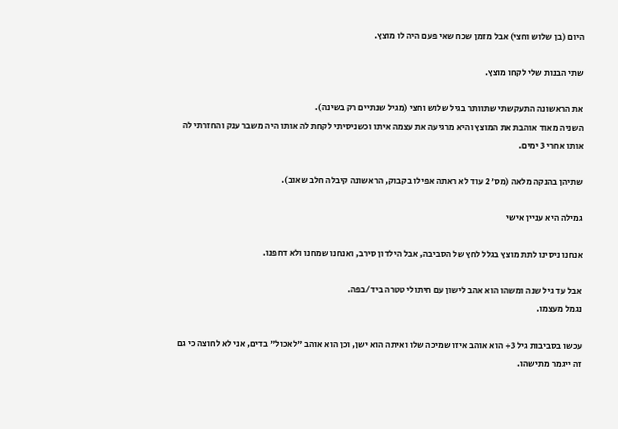היום (בן שלוש וחצי) אבל מזמן שכח שאי פעם היה לו מוצץ.

שתי הבנות שלי לקחו מוצץ.

את הראשונה התעקשתי שתוותר בגיל שלוש וחצי (מגיל שנתיים רק בשינה).
השניה מאוד אוהבת את המוצץ והיא מרגיעה את עצמה איתו וכשניסיתי לקחת לה אותו היה משבר ענק והחזרתי לה אותו אחרי 3 ימים.

שתיהן בהנקה מלאה (מס׳ 2 עוד לא ראתה אפילו בקבוק, הראשונה קיבלה חלב שאוב).

גמילה היא עניין אישי

אנחנו ניסינו לתת מוצץ בגלל לחץ של הסביבה, אבל הילדון סירב, ואנחנו שמחנו ולא דחפנו.

אבל עד גיל שנה ומשהו הוא אהב לישון עם חיתולי טטרה ביד/בפה.
נגמל מעצמו.

עכשו בסביבות גיל 3+ הוא אוהב איזו שמיכה שלו ואיתה הוא ישן, וכן הוא אוהב "לאכול" בדים, אני לא לחוצה כי גם זה ייגמר מתישהו.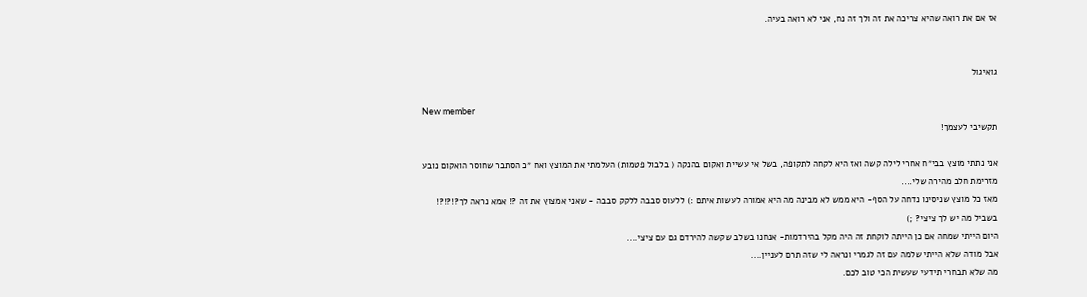אז אם את רואה שהיא צריכה את זה ולך זה נח, אני לא רואה בעיה.


גואיגול

New member
תקשיבי לעצמך!

אני נתתי מוצץ בבי״ח אחרי לילה קשה ואז היא לקחה לתקופה, בשל אי עשיית ואקום בהנקה ( בלבול פטמות) העלמתי את המוצץ ואח ״כ הסתבר שחוסר הואקום נובע מזרימת חלב מהירה שלי....
מאז כל מוצץ שניסינו נדחה על הסף- היא ממש לא מבינה מה היא אמורה לעשות איתם :) ללעוס סבבה ללקק סבבה - שאני אמצוץ את זה ?! אמא נראה לך?!?!?! בשביל מה יש לך ציצי? ;)
היום הייתי שמחה אם כן הייתה לוקחת זה היה מקל בהירדמות- אנחנו בשלב שקשה להירדם גם עם ציצי....
אבל מודה שלא הייתי שלמה עם זה לגמרי ונראה לי שזה תרם לעניין....
מה שלא תבחרי תידעי שעשית הכי טוב לכם.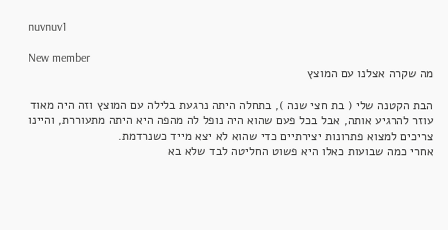nuvnuv1

New member
מה שקרה אצלנו עם המוצץ

הבת הקטנה שלי ( בת חצי שנה ), בתחלה היתה נרגעת בלילה עם המוצץ וזה היה מאוד עוזר להרגיע אותה, אבל בכל פעם שהוא היה נופל לה מהפה היא היתה מתעוררת, והיינו צריכים למצוא פתרונות יצירתיים כדי שהוא לא יצא מייד כשנרדמת.
אחרי כמה שבועות כאלו היא פשוט החליטה לבד שלא בא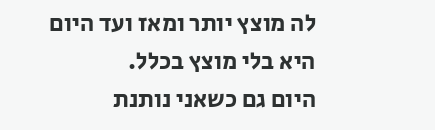לה מוצץ יותר ומאז ועד היום היא בלי מוצץ בכלל.
היום גם כשאני נותנת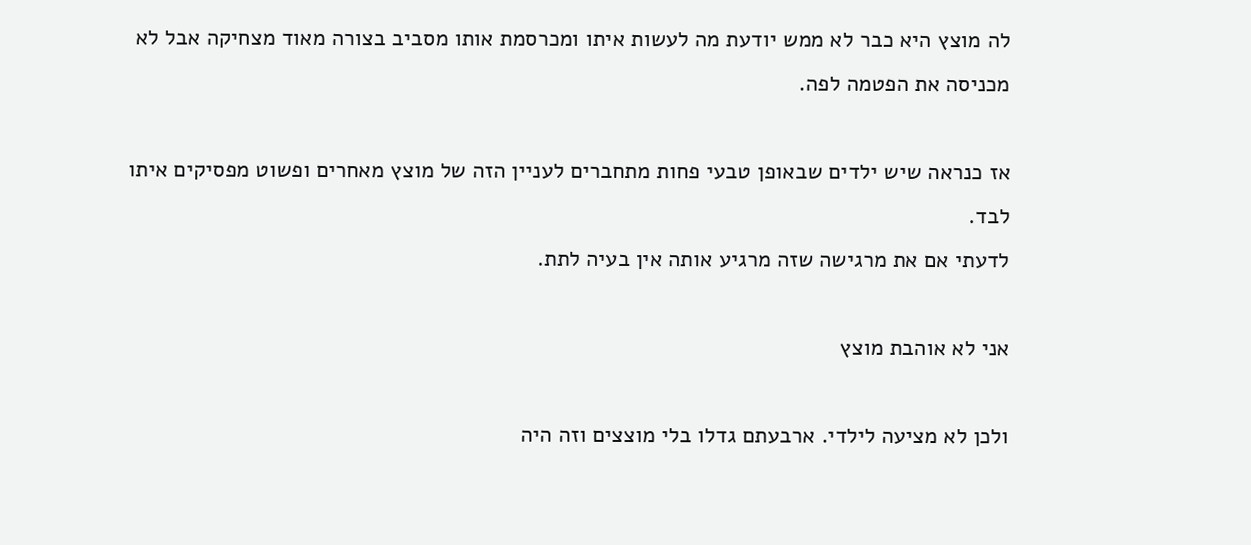לה מוצץ היא כבר לא ממש יודעת מה לעשות איתו ומכרסמת אותו מסביב בצורה מאוד מצחיקה אבל לא מכניסה את הפטמה לפה.

אז כנראה שיש ילדים שבאופן טבעי פחות מתחברים לעניין הזה של מוצץ מאחרים ופשוט מפסיקים איתו לבד.
לדעתי אם את מרגישה שזה מרגיע אותה אין בעיה לתת.

אני לא אוהבת מוצץ

ולכן לא מציעה לילדי. ארבעתם גדלו בלי מוצצים וזה היה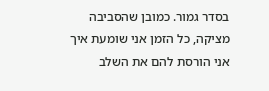בסדר גמור. כמובן שהסביבה מציקה, כל הזמן אני שומעת איך אני הורסת להם את השלב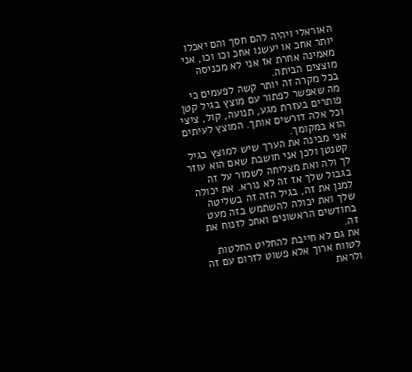האוראלי ויהיה להם חסך והם יאכלו יותר אחכ או יעשנו אחכ וכו וכו, אני מאמינה אחרת אז אני לא מכניסה מוצצים הביתה.
בכל מקרה זה יותר קשה לפעמים כי מה שאפשר לפתור עם מוצץ בגיל קטן פותרים בעזרת מגע, תנועה, קול, ציצי וכל אלה דורשים אותך. המוצץ לעיתים הוא במקומך.
אני מבינה את הערך שיש למוצץ בגיל קטנטן ולכן אני חושבת שאם הוא עוזר לך ולה ואת מצליחה לשמור על זה בגבול שלך אז זה לא נורא. את יכולה למנן את זה, בגיל הזה זה בשליטה שלך ואת יכולה להשתמש בזה מעט בחודשים הראשונים ואחכ לזנוח את זה.
את גם לא חייבת להחליט החלטות לטווח ארוך אלא פשוט לזרום עם זה ולראת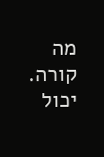מה קורה. יכול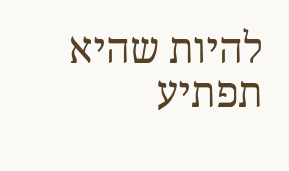להיות שהיא תפתיע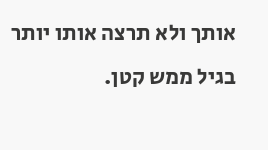אותך ולא תרצה אותו יותר בגיל ממש קטן.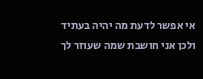אי אפשר לדעת מה יהיה בעתיד ולכן אני חושבת שמה שעוזר לך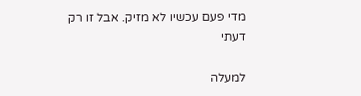מדי פעם עכשיו לא מזיק. אבל זו רק דעתי

למעלה